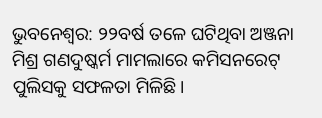ଭୁବନେଶ୍ବର: ୨୨ବର୍ଷ ତଳେ ଘଟିଥିବା ଅଞ୍ଜନା ମିଶ୍ର ଗଣଦୁଷ୍କର୍ମ ମାମଲାରେ କମିସନରେଟ୍ ପୁଲିସକୁ ସଫଳତା ମିଳିଛି।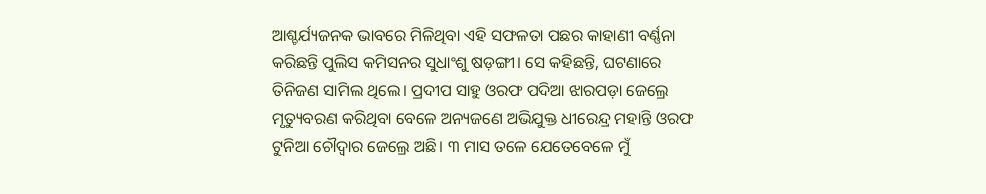ଆଶ୍ଚର୍ଯ୍ୟଜନକ ଭାବରେ ମିଳିଥିବା ଏହି ସଫଳତା ପଛର କାହାଣୀ ବର୍ଣ୍ଣନା କରିଛନ୍ତି ପୁଲିସ କମିସନର ସୁଧାଂଶୁ ଷଡ଼ଙ୍ଗୀ। ସେ କହିଛନ୍ତି, ଘଟଣାରେ ତିନିଜଣ ସାମିଲ ଥିଲେ। ପ୍ରଦୀପ ସାହୁ ଓରଫ ପଦିଆ ଝାରପଡ଼ା ଜେଲ୍ରେ ମୃତ୍ୟୁବରଣ କରିଥିବା ବେଳେ ଅନ୍ୟଜଣେ ଅଭିଯୁକ୍ତ ଧୀରେନ୍ଦ୍ର ମହାନ୍ତି ଓରଫ ଟୁନିଆ ଚୌଦ୍ବାର ଜେଲ୍ରେ ଅଛି। ୩ ମାସ ତଳେ ଯେତେବେଳେ ମୁଁ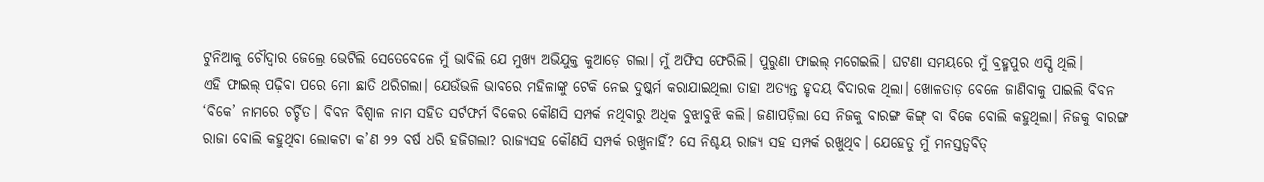ଟୁନିଆକୁ ଚୌଦ୍ବାର ଜେଲ୍ରେ ଭେଟିଲି ସେତେବେଳେ ମୁଁ ଭାବିଲି ଯେ ମୁଖ୍ୟ ଅଭିଯୁକ୍ତ କୁଆଡ଼େ ଗଲା। ମୁଁ ଅଫିସ ଫେରିଲି। ପୁରୁଣା ଫାଇଲ୍ ମଗେଇଲି। ଘଟଣା ସମୟରେ ମୁଁ ବ୍ରହ୍ମପୁର ଏସ୍ପି ଥିଲି।
ଏହି ଫାଇଲ୍ ପଢ଼ିବା ପରେ ମୋ ଛାତି ଥରିଗଲା। ଯେଉଁଭଳି ଭାବରେ ମହିଳାଙ୍କୁ ଟେକି ନେଇ ଦୁଷ୍କର୍ମ କରାଯାଇଥିଲା ତାହା ଅତ୍ୟନ୍ତ ହୃଦୟ ବିଦାରକ ଥିଲା। ଖୋଳତାଡ଼ ବେଳେ ଜାଣିବାକୁ ପାଇଲି ବିବନ ‘ବିକେ’ ନାମରେ ଚର୍ଚ୍ଚିତ। ବିବନ ବିଶ୍ବାଳ ନାମ ସହିତ ସର୍ଟଫର୍ମ ବିକେର କୌଣସି ସମ୍ପର୍କ ନଥିବାରୁ ଅଧିକ ବୁଝାବୁଝି କଲି। ଜଣାପଡ଼ିଲା ସେ ନିଜକୁ ବାରଙ୍ଗ କିଙ୍ଗ୍ ବା ବିକେ ବୋଲି କହୁଥିଲା। ନିଜକୁ ବାରଙ୍ଗ ରାଜା ବୋଲି କହୁଥିବା ଲୋକଟା କ’ଣ ୨୨ ବର୍ଷ ଧରି ହଜିଗଲା? ରାଜ୍ୟସହ କୌଣସି ସମ୍ପର୍କ ରଖୁନାହିଁ? ସେ ନିଶ୍ଚୟ ରାଜ୍ୟ ସହ ସମ୍ପର୍କ ରଖୁଥିବ। ଯେହେତୁ ମୁଁ ମନସ୍ତତ୍ବବିତ୍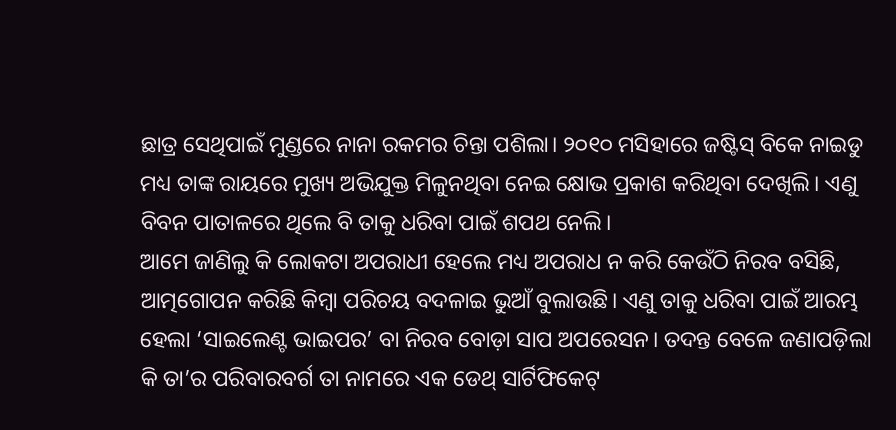ଛାତ୍ର ସେଥିପାଇଁ ମୁଣ୍ଡରେ ନାନା ରକମର ଚିନ୍ତା ପଶିଲା। ୨୦୧୦ ମସିହାରେ ଜଷ୍ଟିସ୍ ବିକେ ନାଇଡୁ ମଧ୍ୟ ତାଙ୍କ ରାୟରେ ମୁଖ୍ୟ ଅଭିଯୁକ୍ତ ମିଳୁନଥିବା ନେଇ କ୍ଷୋଭ ପ୍ରକାଶ କରିଥିବା ଦେଖିଲି। ଏଣୁ ବିବନ ପାତାଳରେ ଥିଲେ ବି ତାକୁ ଧରିବା ପାଇଁ ଶପଥ ନେଲି।
ଆମେ ଜାଣିଲୁ କି ଲୋକଟା ଅପରାଧୀ ହେଲେ ମଧ୍ୟ ଅପରାଧ ନ କରି କେଉଁଠି ନିରବ ବସିଛି, ଆତ୍ମଗୋପନ କରିଛି କିମ୍ବା ପରିଚୟ ବଦଳାଇ ଭୁଆଁ ବୁଲାଉଛି। ଏଣୁ ତାକୁ ଧରିବା ପାଇଁ ଆରମ୍ଭ ହେଲା ‘ସାଇଲେଣ୍ଟ ଭାଇପର’ ବା ନିରବ ବୋଡ଼ା ସାପ ଅପରେସନ। ତଦନ୍ତ ବେଳେ ଜଣାପଡ଼ିଲା କି ତା’ର ପରିବାରବର୍ଗ ତା ନାମରେ ଏକ ଡେଥ୍ ସାର୍ଟିଫିକେଟ୍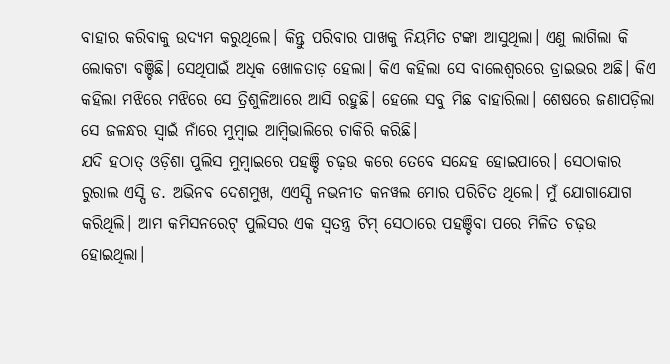ବାହାର କରିବାକୁ ଉଦ୍ୟମ କରୁଥିଲେ। କିନ୍ତୁ ପରିବାର ପାଖକୁ ନିୟମିତ ଟଙ୍କା ଆସୁଥିଲା। ଏଣୁ ଲାଗିଲା କି ଲୋକଟା ବଞ୍ଚିଛି। ସେଥିପାଇଁ ଅଧିକ ଖୋଳତାଡ଼ ହେଲା। କିଏ କହିଲା ସେ ବାଲେଶ୍ବରରେ ଡ୍ରାଇଭର ଅଛି। କିଏ କହିଲା ମଝିରେ ମଝିରେ ସେ ତ୍ରିଶୁଳିଆରେ ଆସି ରହୁଛି। ହେଲେ ସବୁ ମିଛ ବାହାରିଲା। ଶେଷରେ ଜଣାପଡ଼ିଲା ସେ ଜଳନ୍ଧର ସ୍ବାଇଁ ନାଁରେ ମୁମ୍ବାଇ ଆମ୍ବିଭାଲିରେ ଚାକିରି କରିଛି।
ଯଦି ହଠାତ୍ ଓଡ଼ିଶା ପୁଲିସ ମୁମ୍ବାଇରେ ପହଞ୍ଚି ଚଢ଼ଉ କରେ ତେବେ ସନ୍ଦେହ ହୋଇପାରେ। ସେଠାକାର ରୁରାଲ ଏସ୍ପି ଡ. ଅଭିନବ ଦେଶମୁଖ, ଏଏସ୍ପି ନଭନୀତ କନୱଲ ମୋର ପରିଚିତ ଥିଲେ। ମୁଁ ଯୋଗାଯୋଗ କରିଥିଲି। ଆମ କମିସନରେଟ୍ ପୁଲିସର ଏକ ସ୍ବତନ୍ତ୍ର ଟିମ୍ ସେଠାରେ ପହଞ୍ଚିବା ପରେ ମିଳିତ ଚଢ଼ଉ ହୋଇଥିଲା।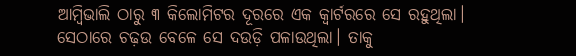ଆମ୍ବିଭାଲି ଠାରୁ ୩ କିଲୋମିଟର ଦୂରରେ ଏକ କ୍ବାର୍ଟରରେ ସେ ରହୁଥିଲା। ସେଠାରେ ଚଢ଼ଉ ବେଳେ ସେ ଦଉଡ଼ି ପଳାଉଥିଲା। ତାକୁ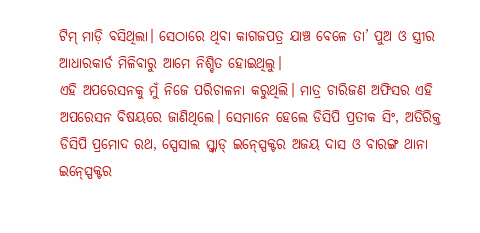ଟିମ୍ ମାଡ଼ି ବସିଥିଲା। ସେଠାରେ ଥିବା କାଗଜପତ୍ର ଯାଞ୍ଚ ବେଳେ ତା’ ପୁଅ ଓ ସ୍ତ୍ରୀର ଆଧାରକାର୍ଡ ମିଳିବାରୁ ଆମେ ନିଶ୍ଚିତ ହୋଇଥିଲୁ।
ଏହି ଅପରେସନକୁ ମୁଁ ନିଜେ ପରିଚାଳନା କରୁଥିଲି। ମାତ୍ର ଚାରିଜଣ ଅଫିସର ଏହି ଅପରେସନ ବିଷୟରେ ଜାଣିଥିଲେ। ସେମାନେ ହେଲେ ଡିସିପି ପ୍ରତୀକ ସିଂ, ଅତିରିକ୍ତ ଡିସିପି ପ୍ରମୋଦ ରଥ, ସ୍ପେସାଲ ସ୍କ୍ବାଡ୍ ଇନ୍ସ୍ପେକ୍ଟର ଅଜୟ ଦାସ ଓ ବାରଙ୍ଗ ଥାନା ଇନ୍ସ୍ପେକ୍ଟର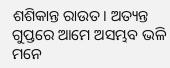ଶଶିକାନ୍ତ ରାଉତ। ଅତ୍ୟନ୍ତ ଗୁପ୍ତରେ ଆମେ ଅସମ୍ଭବ ଭଳି ମନେ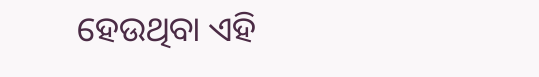ହେଉଥିବା ଏହି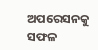ଅପରେସନକୁ ସଫଳ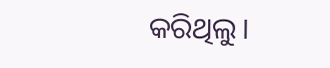କରିଥିଲୁ।